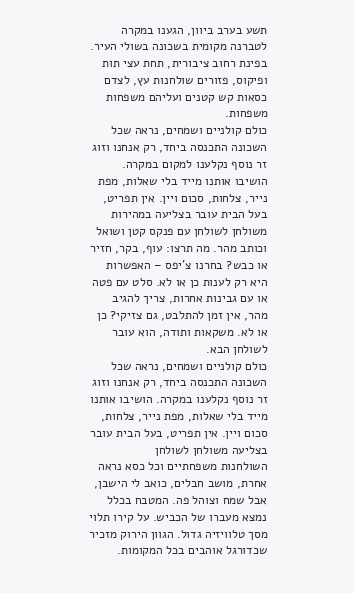תשע בערב ביוון, הגענו במקרה לטברנה מקומית בשכונה בשולי העיר. בפינת רחוב ציבורית, תחת עצי תות ופיקוס, פזורים שולחנות עץ, לצדם כסאות קש קטנים ועליהם משפחות משפחות.
כולם קולניים ושמחים, נראה שכל השכונה התכנסה ביחד, רק אנחנו וזוג זר נוסף נקלענו למקום במקרה. הושיבו אותנו מייד בלי שאלות, מפת נייר, צלחות, סכום ויין. אין תפריט, בעל הבית עובר בצליעה במהירות משולחן לשולחן עם פנקס קטן ושואל וכותב מהר. מה תרצו: עוף, בקר, חזיר או כבש? בחרנו צ'יפס – האפשרות היא רק לענות כן או לא. סלט עם פטה או עם גבינות אחרות, צריך להגיב מהר, אין זמן להתלבט, גם צזיקי? כן או לא. משקאות ותודה, הוא עובר לשולחן הבא.
כולם קולניים ושמחים, נראה שכל השכונה התכנסה ביחד, רק אנחנו וזוג זר נוסף נקלענו במקרה. הושיבו אותנו מייד בלי שאלות, מפת נייר, צלחות, סכום ויין. אין תפריט, בעל הבית עובר בצליעה משולחן לשולחן
השולחנות משפחתיים וכל כסא נראה אחרת, מושב חבלים, כואב לי הישבן, אבל שמח וצוהל פה. המטבח בכלל נמצא מעברו של הכביש. על קירו תלוי מסך טלוויזיה גדול. הגוון הירוק מזכיר שכדורגל אוהבים בכל המקומות.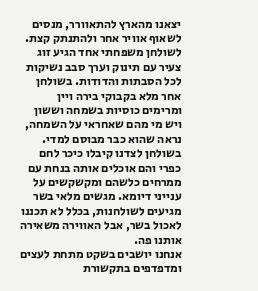יצאנו מהארץ להתאוורר, מנסים לשאוף אוויר אחר ולהתנתק קצת.
לשולחן משפחתי אחד הגיע זוג צעיר עם תינוק וערך סבב נשיקות לכל הסבתות והדודות. בשולחן אחר מלא בקבוקי בירה ויין ומרימים כוסיות בשמחה וששון ויש מי מהם שאחראי על השמחה, נראה שהוא כבר מבוסם למדי. בשולחן לצדנו קיבלו כיכר לחם כפרי והם אוכלים אותה בנחת עם ממרחים כלשהם ומקשקשים על ענייני דיומא. מגשים מלאי בשר מגיעים לשולחנות, בכלל לא תכננו לאכול בשר, אבל האווירה משאירה אותנו פה.
אנחנו יושבים בשקט מתחת לעצים ומדפדפים בתקשורת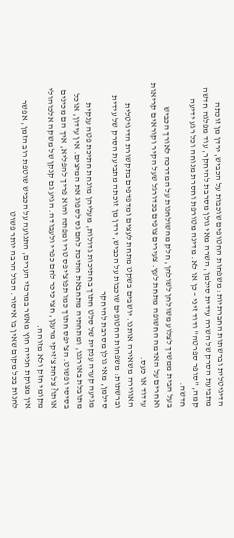הדיגיטלית וברשתות החברתיות: משפחות החטופים שוכבות על הכביש, ירדן מן זוכתה מתביעת הסרק של השרה עידית סילמן, השרה מאי גולן מסרבת להיחקר, עוד מפלגה חדשה קמה, "סופר ספרטה" ודוד זיני – כן או לא. מדינה מטורפת וחסרת מנוחה וכל רגע ידיעה חדשה.
בעל הבית ממשיך לצלוע משולחן לשולחן, חלק מהשולחנות על המדרכה לאורך הכביש ואחרים על האדמה החשופה מתחת לעץ. צעירים צופים בכדורגל שעל הקיר וקוראים קריאות עידוד או כעס.
האווירה משאירה אותנו. יושבים בשקט מתחת לעצים ומדפדפים בתקשורת הדיגיטלית וברשתות: משפחות החטופים שוכבות על הכביש, ירדן מן זוכתה מתביעת הסרק של עידית סילמן, מאי גולן מסרבת להיחקר
מגיעה קערה ענקית של סלט חתוך בחתיכות גדולות, מעליהן מונחת חתיכת פטה ענקית מתובלת באורגנו, ומתחתיה מתחבאת חתיכת לחם גס לספוג את המיצים. אין עידון, אוכל בסיסי ופשוט. הצ'יפס חתוך כמו תפוצ'יפס טרי ומפתה והוא פריך להפליא, איך הם מכינים אותו? צלחת צ'זיקי מרענן, חצי כיכר לחם כפרי ולעבודה. הגיע גם קנקן של משקה אלכוהולי מקומי חזק ולא מזוהה.
אין מצוקת חנייה חוץ מאשר במרכזי הערים, התנועה על הכביש שוטפת רוב הזמן, אפשר לחנות בכל מקום שאין בו איסור. הכול הרבה יותר פשוט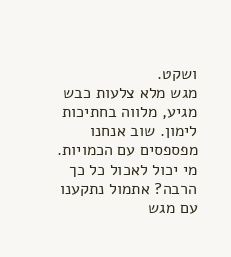ושקט.
מגש מלא צלעות כבש מגיע, מלווה בחתיכות לימון. שוב אנחנו מפספסים עם הכמויות. מי יכול לאכול כל כך הרבה? אתמול נתקענו עם מגש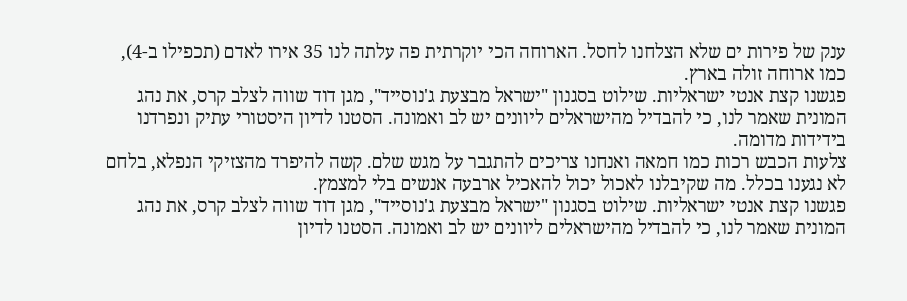ענק של פירות ים שלא הצלחנו לחסל. הארוחה הכי יוקרתית פה עלתה לנו 35 אירו לאדם (תכפילו ב-4), כמו ארוחה זולה בארץ.
פגשנו קצת אנטי ישראליות. שילוט בסגנון "ישראל מבצעת ג'נוסייד", מגן דוד שווה לצלב קרס, את נהג המונית שאמר לנו, כי להבדיל מהישראלים ליוונים יש לב ואמונה. הסטנו לדיון היסטורי עתיק ונפרדנו בידידות מדומה.
צלעות הכבש רכות כמו חמאה ואנחנו צריכים להתגבר על מגש שלם. קשה להיפרד מהצזיקי הנפלא, בלחם לא נגענו בכלל. מה שקיבלנו לאכול יכול להאכיל ארבעה אנשים בלי למצמץ.
פגשנו קצת אנטי ישראליות. שילוט בסגנון "ישראל מבצעת ג'נוסייד", מגן דוד שווה לצלב קרס, את נהג המונית שאמר לנו, כי להבדיל מהישראלים ליוונים יש לב ואמונה. הסטנו לדיון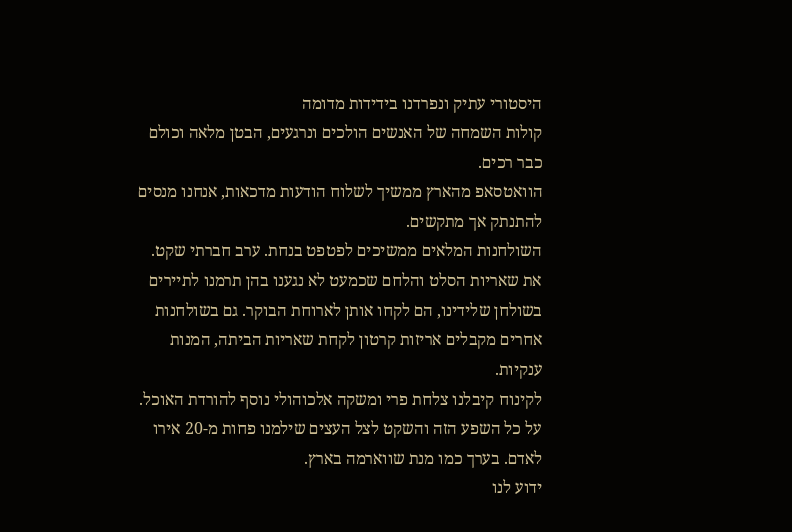היסטורי עתיק ונפרדנו בידידות מדומה
קולות השמחה של האנשים הולכים ונרגעים, הבטן מלאה וכולם כבר רכים.
הוואטסאפ מהארץ ממשיך לשלוח הודעות מדכאות, אנחנו מנסים להתנתק אך מתקשים.
השולחנות המלאים ממשיכים לפטפט בנחת. ערב חברתי שקט.
את שאריות הסלט והלחם שכמעט לא נגענו בהן תרמנו לתיירים בשולחן שלידינו, הם לקחו אותן לארוחת הבוקר. גם בשולחנות אחרים מקבלים אריזות קרטון לקחת שאריות הביתה, המנות ענקיות.
לקינוח קיבלנו צלחת פרי ומשקה אלכוהולי נוסף להורדת האוכל.
על כל השפע הזה והשקט לצל העצים שילמנו פחות מ-20 אירו לאדם. בערך כמו מנת שווארמה בארץ.
ידוע לנו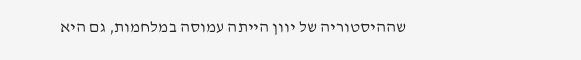שההיסטוריה של יוון הייתה עמוסה במלחמות, גם היא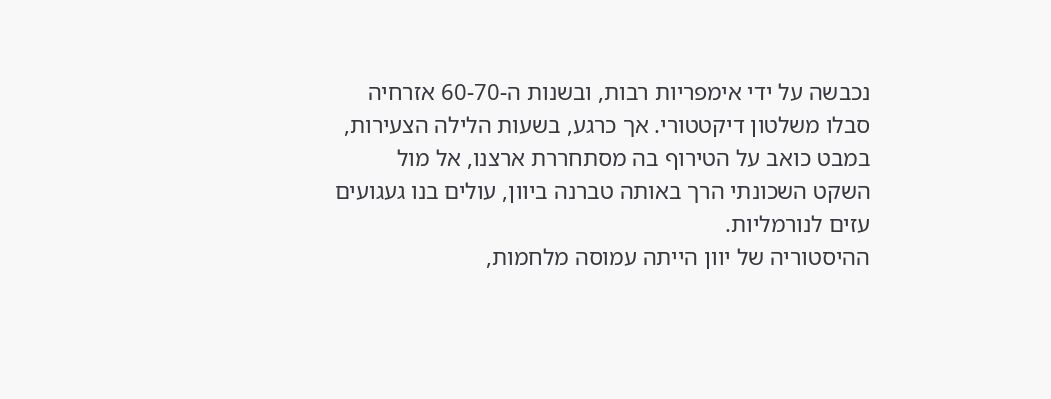נכבשה על ידי אימפריות רבות, ובשנות ה-60-70 אזרחיה סבלו משלטון דיקטטורי. אך כרגע, בשעות הלילה הצעירות, במבט כואב על הטירוף בה מסתחררת ארצנו, אל מול השקט השכונתי הרך באותה טברנה ביוון, עולים בנו געגועים עזים לנורמליות.
ההיסטוריה של יוון הייתה עמוסה מלחמות,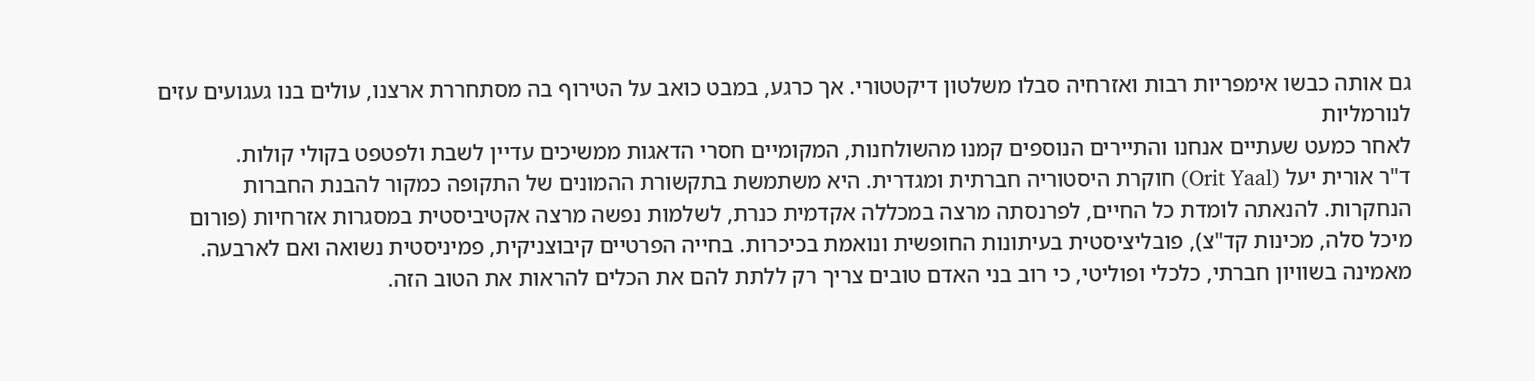גם אותה כבשו אימפריות רבות ואזרחיה סבלו משלטון דיקטטורי. אך כרגע, במבט כואב על הטירוף בה מסתחררת ארצנו, עולים בנו געגועים עזים לנורמליות
לאחר כמעט שעתיים אנחנו והתיירים הנוספים קמנו מהשולחנות, המקומיים חסרי הדאגות ממשיכים עדיין לשבת ולפטפט בקולי קולות.
ד"ר אורית יעל (Orit Yaal) חוקרת היסטוריה חברתית ומגדרית. היא משתמשת בתקשורת ההמונים של התקופה כמקור להבנת החברות הנחקרות. להנאתה לומדת כל החיים, לפרנסתה מרצה במכללה אקדמית כנרת, לשלמות נפשה מרצה אקטיביסטית במסגרות אזרחיות (פורום מיכל סלה, מכינות קד"צ), פובליציסטית בעיתונות החופשית ונואמת בכיכרות. בחייה הפרטיים קיבוצניקית, פמיניסטית נשואה ואם לארבעה. מאמינה בשוויון חברתי, כלכלי ופוליטי, כי רוב בני האדם טובים צריך רק ללתת להם את הכלים להראות את הטוב הזה.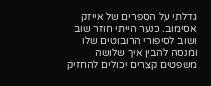גדלתי על הספרים של אייזק אסימוב. כנער הייתי חוזר שוב ושוב לסיפורי הרובוטים שלו ומנסה להבין איך שלושה משפטים קצרים יכולים להחזיק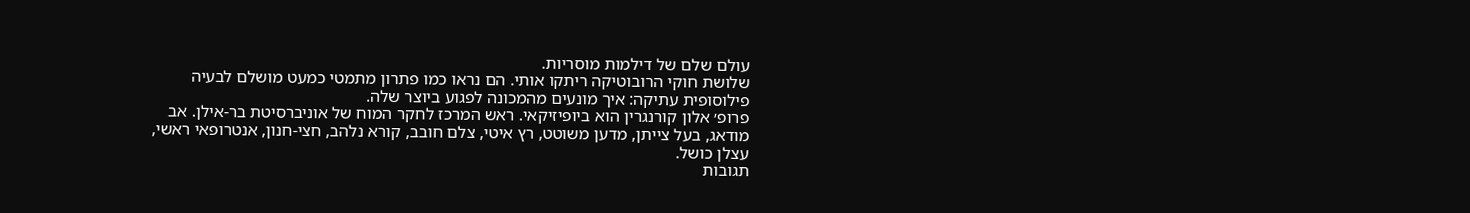עולם שלם של דילמות מוסריות.
שלושת חוקי הרובוטיקה ריתקו אותי. הם נראו כמו פתרון מתמטי כמעט מושלם לבעיה פילוסופית עתיקה: איך מונעים מהמכונה לפגוע ביוצר שלה.
פרופ׳ אלון קורנגרין הוא ביופיזיקאי. ראש המרכז לחקר המוח של אוניברסיטת בר-אילן. אב מודאג, בעל צייתן, מדען משוטט, רץ איטי, צלם חובב, קורא נלהב, חצי-חנון, אנטרופאי ראשי, עצלן כושל.
תגובות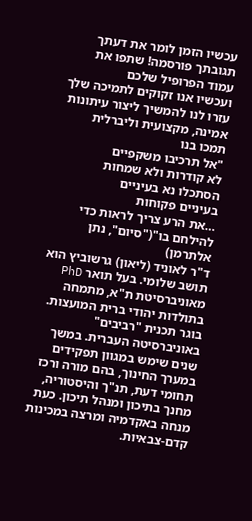עכשיו הזמן לומר את דעתך
תגובתך פורסמה! שתפו את עמוד הפרופיל שלכם
ועכשיו אנו זקוקים לתמיכה שלך עזרו לנו להמשיך ליצור עיתונות אמינה, מקצועית וליברלית
תמכו בנו
"אל תרכיבו משקפיים
לא קודרות ולא שמחות
הסתכלו נא בעיניים
בעיניים פקוחות
…את הרע צריך לראות כדי להילחם בו"("סיום", נתן אלתרמן)
ד"ר לאוניד (ליאון) גרשוביץ הוא תושב שלומי. בעל תואר PhD מאוניברסיטת ת"א, מתמחה בתולדות יהודי ברית המועצות. בוגר תכנית "רביבים" באוניברסיטה העברית. במשך שנים שימש במגוון תפקידים במערך החינוך, בהם מורה ורכז תחומי דעת, תנ"ך והיסטוריה, מחנך בתיכון ומנהל תיכון. כעת מנחה באקדמיה ומרצה במכינות קדם-צבאיות.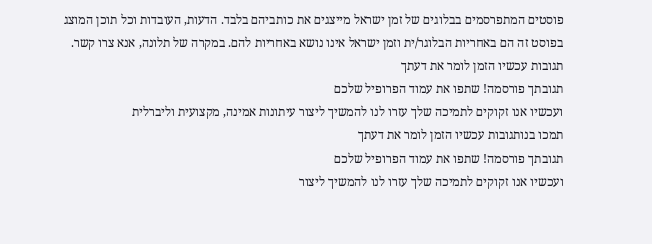פוסטים המתפרסמים בבלוגים של זמן ישראל מייצגים את כותביהם בלבד. הדעות, העובדות וכל תוכן המוצג בפוסט זה הם באחריות הבלוגר/ית וזמן ישראל אינו נושא באחריות להם. במקרה של תלונה, אנא צרו קשר.
תגובות עכשיו הזמן לומר את דעתך
תגובתך פורסמה! שתפו את עמוד הפרופיל שלכם
ועכשיו אנו זקוקים לתמיכה שלך עזרו לנו להמשיך ליצור עיתונות אמינה, מקצועית וליברלית
תמכו בנותגובות עכשיו הזמן לומר את דעתך
תגובתך פורסמה! שתפו את עמוד הפרופיל שלכם
ועכשיו אנו זקוקים לתמיכה שלך עזרו לנו להמשיך ליצור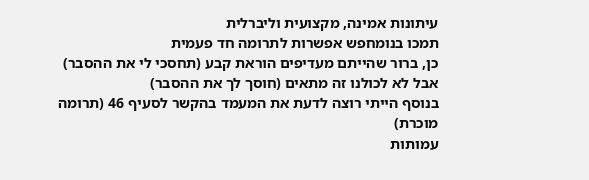עיתונות אמינה, מקצועית וליברלית
תמכו בנומחפש אפשרות לתרומה חד פעמית
כן, ברור שהייתם מעדיפים הוראת קבע (תחסכי לי את ההסבר)
אבל לא לכולנו זה מתאים (חוסך לך את ההסבר)
בנוסף הייתי רוצה לדעת את המעמד בהקשר לסעיף 46 (תרומה מוכרת)
עמותות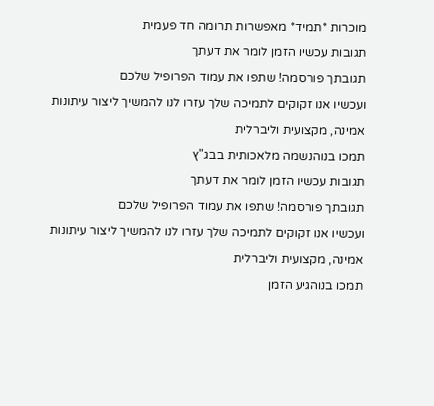מוכרות *תמיד* מאפשרות תרומה חד פעמית
תגובות עכשיו הזמן לומר את דעתך
תגובתך פורסמה! שתפו את עמוד הפרופיל שלכם
ועכשיו אנו זקוקים לתמיכה שלך עזרו לנו להמשיך ליצור עיתונות אמינה, מקצועית וליברלית
תמכו בנוהנשמה מלאכותית בבג"ץ
תגובות עכשיו הזמן לומר את דעתך
תגובתך פורסמה! שתפו את עמוד הפרופיל שלכם
ועכשיו אנו זקוקים לתמיכה שלך עזרו לנו להמשיך ליצור עיתונות אמינה, מקצועית וליברלית
תמכו בנוהגיע הזמן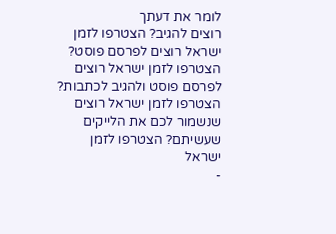לומר את דעתך
רוצים להגיב? הצטרפו לזמן ישראל רוצים לפרסם פוסט? הצטרפו לזמן ישראל רוצים לפרסם פוסט ולהגיב לכתבות? הצטרפו לזמן ישראל רוצים שנשמור לכם את הלייקים שעשיתם? הצטרפו לזמן ישראל
-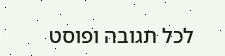לכל תגובה ופוסט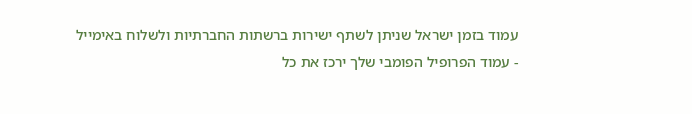עמוד בזמן ישראל שניתן לשתף ישירות ברשתות החברתיות ולשלוח באימייל
- עמוד הפרופיל הפומבי שלך ירכז את כל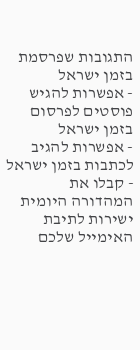התגובות שפרסמת בזמן ישראל
- אפשרות להגיש פוסטים לפרסום בזמן ישראל
- אפשרות להגיב לכתבות בזמן ישראל
- קבלו את המהדורה היומית ישירות לתיבת האימייל שלכם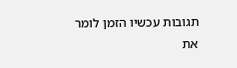תגובות עכשיו הזמן לומר את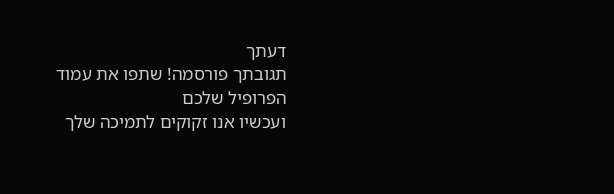דעתך
תגובתך פורסמה! שתפו את עמוד הפרופיל שלכם
ועכשיו אנו זקוקים לתמיכה שלך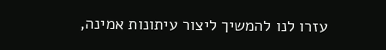עזרו לנו להמשיך ליצור עיתונות אמינה,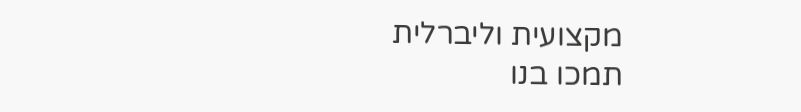מקצועית וליברלית
תמכו בנו